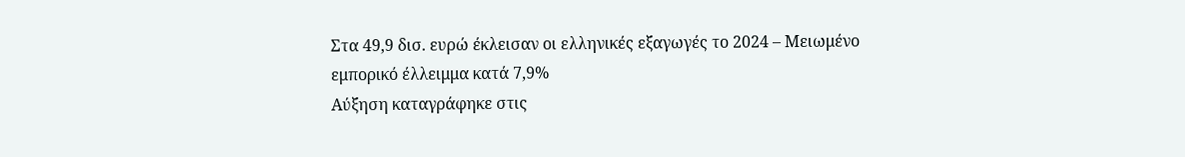Στα 49,9 δισ. ευρώ έκλεισαν οι ελληνικές εξαγωγές το 2024 – Μειωμένο εμπορικό έλλειμμα κατά 7,9%
Αύξηση καταγράφηκε στις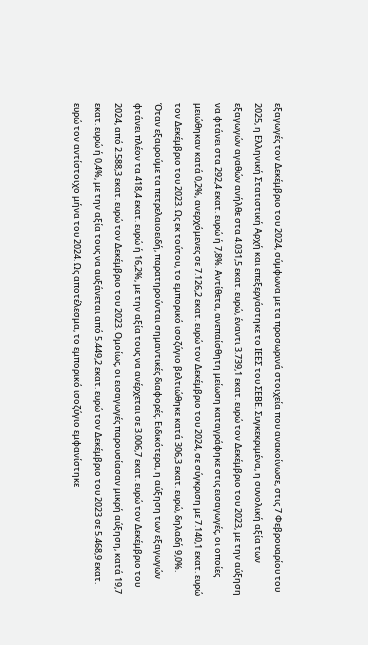εξαγωγές τον Δεκέμβριο του 2024, σύμφωνα με τα προσωρινά στοιχεία που ανακοίνωσε, στις 7 Φεβρουαρίου του 2025, η Ελληνική Στατιστική Αρχή και επεξεργάστηκε το ΙΕΕΣ του ΣΕΒΕ. Συγκεκριμένα, η συνολική αξία των εξαγωγών αγαθών ανήλθε στα 4.031,5 εκατ. ευρώ, έναντι 3.739,1 εκατ. ευρώ τον Δεκέμβριο του 2023, με την αύξηση να φτάνει στα 292,4 εκατ. ευρώ ή 7,8%. Αντίθετα, ανεπαίσθητη μείωση καταγράφηκε στις εισαγωγές, οι οποίες μειώθηκαν κατά 0,2%, ανερχόμενες σε 7.126,2 εκατ. ευρώ τον Δεκέμβριο του 2024, σε σύγκριση με 7.140,1 εκατ. ευρώ τον Δεκέμβριο του 2023. Ως εκ τούτου, το εμπορικό ισοζύγιο βελτιώθηκε κατά 306,3 εκατ. ευρώ, δηλαδή 9,0%.
Όταν εξαιρούμε τα πετρελαιοειδή, παρατηρούνται σημαντικές διαφορές. Ειδικότερα, η αύξηση των εξαγωγών φτάνει πλέον τα 418,4 εκατ. ευρώ ή 16,2%, με την αξία τους να ανέρχεται σε 3.006,7 εκατ. ευρώ τον Δεκέμβριο του 2024, από 2.588,3 εκατ. ευρώ τον Δεκέμβριο του 2023. Ομοίως, οι εισαγωγές παρουσίασαν μικρή αύξηση, κατά 19,7 εκατ. ευρώ ή 0,4%, με την αξία τους να αυξάνεται από 5.449,2 εκατ. ευρώ τον Δεκέμβριο του 2023 σε 5.468,9 εκατ. ευρώ τον αντίστοιχο μήνα του 2024. Ως αποτέλεσμα, το εμπορικό ισοζύγιο εμφανίστηκε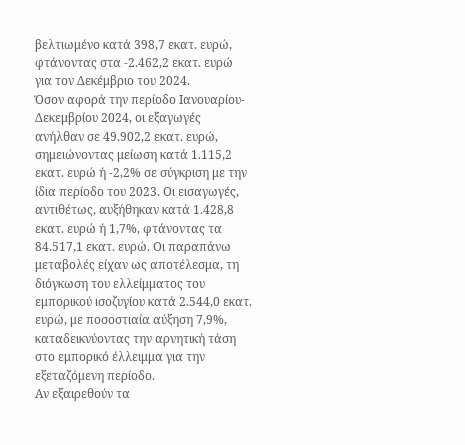βελτιωμένο κατά 398,7 εκατ. ευρώ, φτάνοντας στα -2.462,2 εκατ. ευρώ για τον Δεκέμβριο του 2024.
Όσον αφορά την περίοδο Ιανουαρίου-Δεκεμβρίου 2024, οι εξαγωγές ανήλθαν σε 49.902,2 εκατ. ευρώ, σημειώνοντας μείωση κατά 1.115,2 εκατ. ευρώ ή -2,2% σε σύγκριση με την ίδια περίοδο του 2023. Οι εισαγωγές, αντιθέτως, αυξήθηκαν κατά 1.428,8 εκατ. ευρώ ή 1,7%, φτάνοντας τα 84.517,1 εκατ. ευρώ. Οι παραπάνω μεταβολές είχαν ως αποτέλεσμα, τη διόγκωση του ελλείμματος του εμπορικού ισοζυγίου κατά 2.544,0 εκατ. ευρώ, με ποσοστιαία αύξηση 7,9%, καταδεικνύοντας την αρνητική τάση στο εμπορικό έλλειμμα για την εξεταζόμενη περίοδο.
Αν εξαιρεθούν τα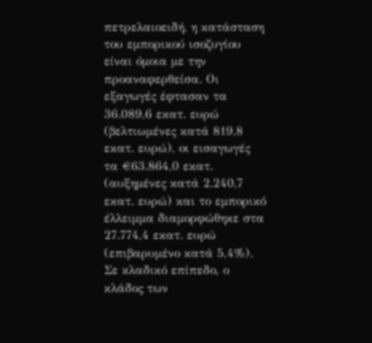πετρελαιοειδή, η κατάσταση του εμπορικού ισοζυγίου είναι όμοια με την προαναφερθείσα. Οι εξαγωγές έφτασαν τα 36.089,6 εκατ. ευρώ (βελτιωμένες κατά 819,8 εκατ. ευρώ), οι εισαγωγές τα €63.864,0 εκατ. (αυξημένες κατά 2.240,7 εκατ. ευρώ) και το εμπορικό έλλειμμα διαμορφώθηκε στα 27.774,4 εκατ. ευρώ (επιβαρυμένο κατά 5,4%).
Σε κλαδικό επίπεδο, ο κλάδος των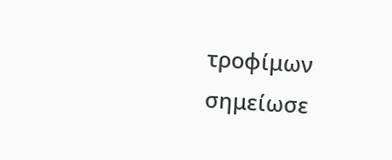τροφίμων σημείωσε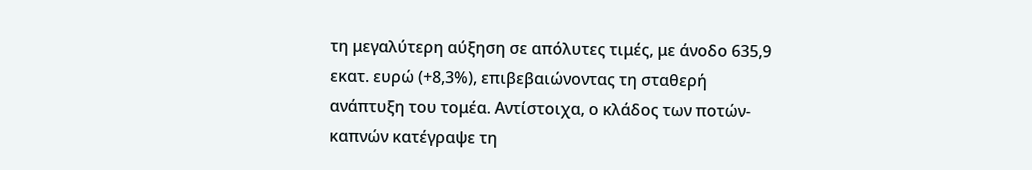τη μεγαλύτερη αύξηση σε απόλυτες τιμές, με άνοδο 635,9 εκατ. ευρώ (+8,3%), επιβεβαιώνοντας τη σταθερή ανάπτυξη του τομέα. Αντίστοιχα, ο κλάδος των ποτών-καπνών κατέγραψε τη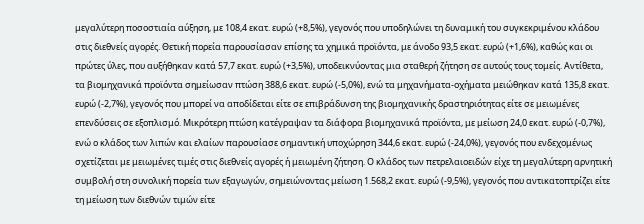μεγαλύτερη ποσοστιαία αύξηση, με 108,4 εκατ. ευρώ (+8,5%), γεγονός που υποδηλώνει τη δυναμική του συγκεκριμένου κλάδου στις διεθνείς αγορές. Θετική πορεία παρουσίασαν επίσης τα χημικά προϊόντα, με άνοδο 93,5 εκατ. ευρώ (+1,6%), καθώς και οι πρώτες ύλες, που αυξήθηκαν κατά 57,7 εκατ. ευρώ (+3,5%), υποδεικνύοντας μια σταθερή ζήτηση σε αυτούς τους τομείς. Αντίθετα, τα βιομηχανικά προϊόντα σημείωσαν πτώση 388,6 εκατ. ευρώ (-5,0%), ενώ τα μηχανήματα-οχήματα μειώθηκαν κατά 135,8 εκατ. ευρώ (-2,7%), γεγονός που μπορεί να αποδίδεται είτε σε επιβράδυνση της βιομηχανικής δραστηριότητας είτε σε μειωμένες επενδύσεις σε εξοπλισμό. Μικρότερη πτώση κατέγραψαν τα διάφορα βιομηχανικά προϊόντα, με μείωση 24,0 εκατ. ευρώ (-0,7%), ενώ ο κλάδος των λιπών και ελαίων παρουσίασε σημαντική υποχώρηση 344,6 εκατ. ευρώ (-24,0%), γεγονός που ενδεχομένως σχετίζεται με μειωμένες τιμές στις διεθνείς αγορές ή μειωμένη ζήτηση. Ο κλάδος των πετρελαιοειδών είχε τη μεγαλύτερη αρνητική συμβολή στη συνολική πορεία των εξαγωγών, σημειώνοντας μείωση 1.568,2 εκατ. ευρώ (-9,5%), γεγονός που αντικατοπτρίζει είτε τη μείωση των διεθνών τιμών είτε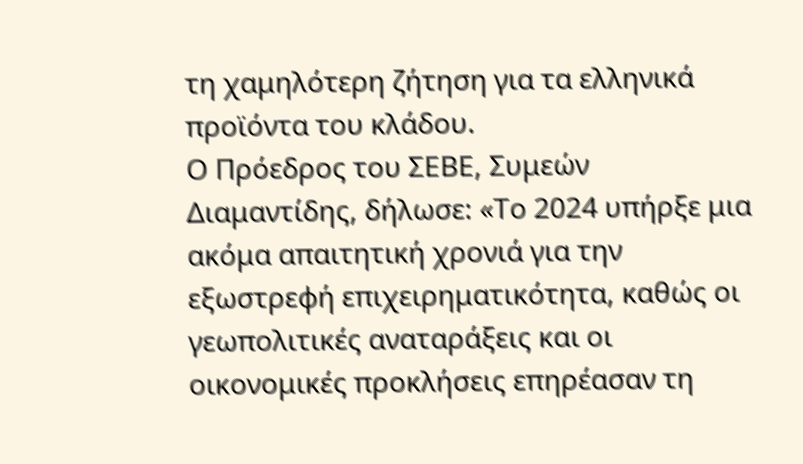τη χαμηλότερη ζήτηση για τα ελληνικά προϊόντα του κλάδου.
Ο Πρόεδρος του ΣΕΒΕ, Συμεών Διαμαντίδης, δήλωσε: «Το 2024 υπήρξε μια ακόμα απαιτητική χρονιά για την εξωστρεφή επιχειρηματικότητα, καθώς οι γεωπολιτικές αναταράξεις και οι οικονομικές προκλήσεις επηρέασαν τη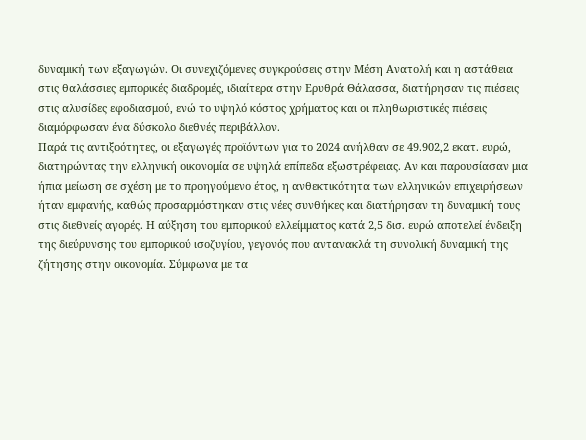δυναμική των εξαγωγών. Οι συνεχιζόμενες συγκρούσεις στην Μέση Ανατολή και η αστάθεια στις θαλάσσιες εμπορικές διαδρομές, ιδιαίτερα στην Ερυθρά Θάλασσα, διατήρησαν τις πιέσεις στις αλυσίδες εφοδιασμού, ενώ το υψηλό κόστος χρήματος και οι πληθωριστικές πιέσεις διαμόρφωσαν ένα δύσκολο διεθνές περιβάλλον.
Παρά τις αντιξοότητες, οι εξαγωγές προϊόντων για το 2024 ανήλθαν σε 49.902,2 εκατ. ευρώ, διατηρώντας την ελληνική οικονομία σε υψηλά επίπεδα εξωστρέφειας. Αν και παρουσίασαν μια ήπια μείωση σε σχέση με το προηγούμενο έτος, η ανθεκτικότητα των ελληνικών επιχειρήσεων ήταν εμφανής, καθώς προσαρμόστηκαν στις νέες συνθήκες και διατήρησαν τη δυναμική τους στις διεθνείς αγορές. Η αύξηση του εμπορικού ελλείμματος κατά 2,5 δισ. ευρώ αποτελεί ένδειξη της διεύρυνσης του εμπορικού ισοζυγίου, γεγονός που αντανακλά τη συνολική δυναμική της ζήτησης στην οικονομία. Σύμφωνα με τα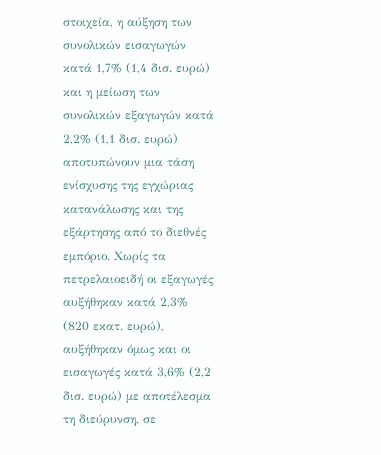στοιχεία, η αύξηση των συνολικών εισαγωγών κατά 1,7% (1,4 δισ. ευρώ) και η μείωση των συνολικών εξαγωγών κατά 2,2% (1,1 δισ. ευρώ) αποτυπώνουν μια τάση ενίσχυσης της εγχώριας κατανάλωσης και της εξάρτησης από το διεθνές εμπόριο. Χωρίς τα πετρελαιοειδή οι εξαγωγές αυξήθηκαν κατά 2,3% (820 εκατ. ευρώ), αυξήθηκαν όμως και οι εισαγωγές κατά 3,6% (2,2 δισ. ευρώ) με αποτέλεσμα τη διεύρυνση, σε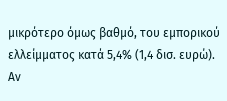μικρότερο όμως βαθμό, του εμπορικού ελλείμματος κατά 5,4% (1,4 δισ. ευρώ).
Αν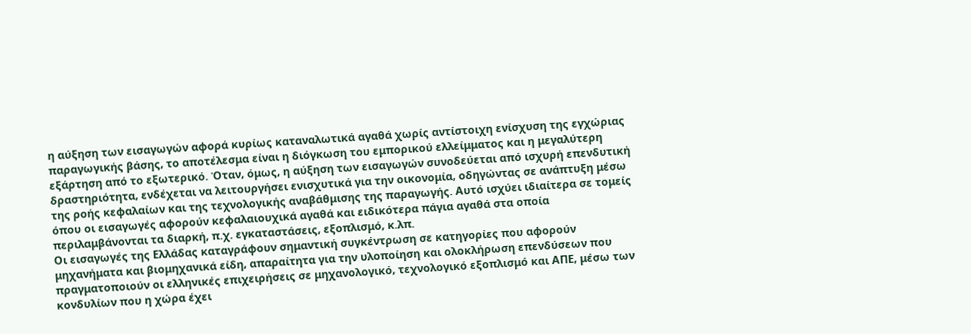η αύξηση των εισαγωγών αφορά κυρίως καταναλωτικά αγαθά χωρίς αντίστοιχη ενίσχυση της εγχώριας παραγωγικής βάσης, το αποτέλεσμα είναι η διόγκωση του εμπορικού ελλείμματος και η μεγαλύτερη εξάρτηση από το εξωτερικό. Όταν, όμως, η αύξηση των εισαγωγών συνοδεύεται από ισχυρή επενδυτική δραστηριότητα, ενδέχεται να λειτουργήσει ενισχυτικά για την οικονομία, οδηγώντας σε ανάπτυξη μέσω της ροής κεφαλαίων και της τεχνολογικής αναβάθμισης της παραγωγής. Αυτό ισχύει ιδιαίτερα σε τομείς όπου οι εισαγωγές αφορούν κεφαλαιουχικά αγαθά και ειδικότερα πάγια αγαθά στα οποία περιλαμβάνονται τα διαρκή, π.χ. εγκαταστάσεις, εξοπλισμό, κ.λπ.
Οι εισαγωγές της Ελλάδας καταγράφουν σημαντική συγκέντρωση σε κατηγορίες που αφορούν μηχανήματα και βιομηχανικά είδη, απαραίτητα για την υλοποίηση και ολοκλήρωση επενδύσεων που πραγματοποιούν οι ελληνικές επιχειρήσεις σε μηχανολογικό, τεχνολογικό εξοπλισμό και ΑΠΕ, μέσω των κονδυλίων που η χώρα έχει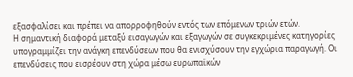εξασφαλίσει και πρέπει να απορροφηθούν εντός των επόμενων τριών ετών.
Η σημαντική διαφορά μεταξύ εισαγωγών και εξαγωγών σε συγκεκριμένες κατηγορίες υπογραμμίζει την ανάγκη επενδύσεων που θα ενισχύσουν την εγχώρια παραγωγή. Οι επενδύσεις που εισρέουν στη χώρα μέσω ευρωπαϊκών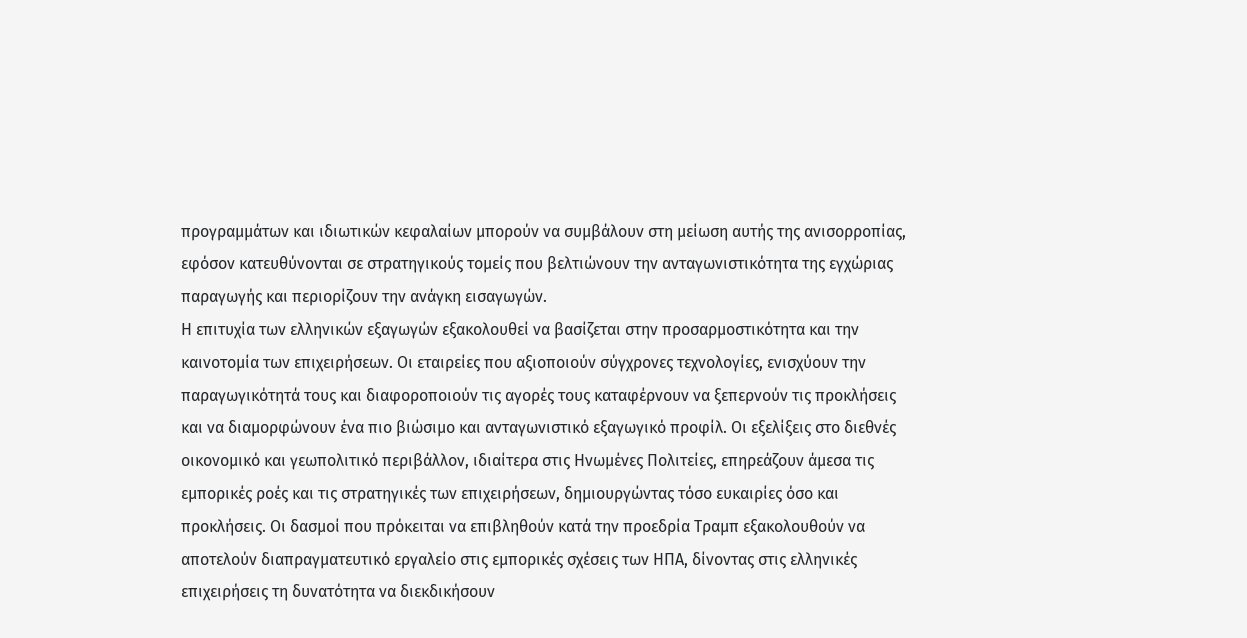προγραμμάτων και ιδιωτικών κεφαλαίων μπορούν να συμβάλουν στη μείωση αυτής της ανισορροπίας, εφόσον κατευθύνονται σε στρατηγικούς τομείς που βελτιώνουν την ανταγωνιστικότητα της εγχώριας παραγωγής και περιορίζουν την ανάγκη εισαγωγών.
Η επιτυχία των ελληνικών εξαγωγών εξακολουθεί να βασίζεται στην προσαρμοστικότητα και την καινοτομία των επιχειρήσεων. Οι εταιρείες που αξιοποιούν σύγχρονες τεχνολογίες, ενισχύουν την παραγωγικότητά τους και διαφοροποιούν τις αγορές τους καταφέρνουν να ξεπερνούν τις προκλήσεις και να διαμορφώνουν ένα πιο βιώσιμο και ανταγωνιστικό εξαγωγικό προφίλ. Οι εξελίξεις στο διεθνές οικονομικό και γεωπολιτικό περιβάλλον, ιδιαίτερα στις Ηνωμένες Πολιτείες, επηρεάζουν άμεσα τις εμπορικές ροές και τις στρατηγικές των επιχειρήσεων, δημιουργώντας τόσο ευκαιρίες όσο και προκλήσεις. Οι δασμοί που πρόκειται να επιβληθούν κατά την προεδρία Τραμπ εξακολουθούν να αποτελούν διαπραγματευτικό εργαλείο στις εμπορικές σχέσεις των ΗΠΑ, δίνοντας στις ελληνικές επιχειρήσεις τη δυνατότητα να διεκδικήσουν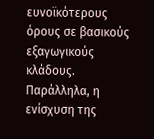ευνοϊκότερους όρους σε βασικούς εξαγωγικούς κλάδους. Παράλληλα, η ενίσχυση της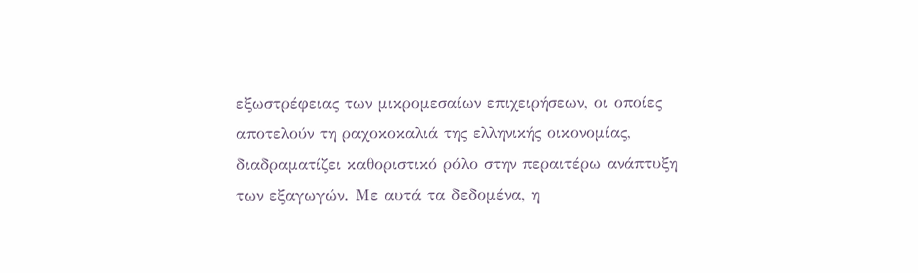εξωστρέφειας των μικρομεσαίων επιχειρήσεων, οι οποίες αποτελούν τη ραχοκοκαλιά της ελληνικής οικονομίας, διαδραματίζει καθοριστικό ρόλο στην περαιτέρω ανάπτυξη των εξαγωγών. Με αυτά τα δεδομένα, η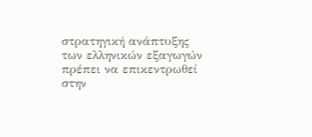στρατηγική ανάπτυξης των ελληνικών εξαγωγών πρέπει να επικεντρωθεί στην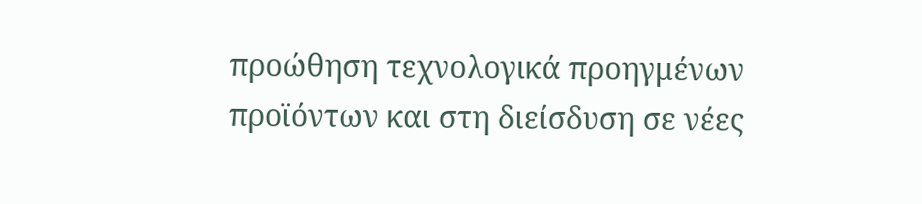προώθηση τεχνολογικά προηγμένων προϊόντων και στη διείσδυση σε νέες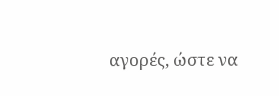αγορές, ώστε να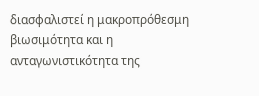διασφαλιστεί η μακροπρόθεσμη βιωσιμότητα και η ανταγωνιστικότητα της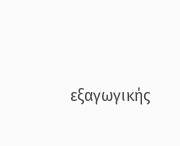εξαγωγικής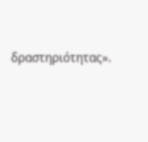δραστηριότητας».